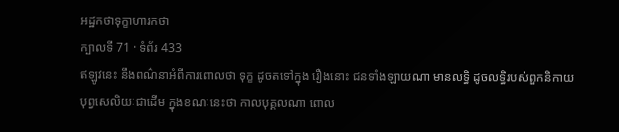អដ្ឋកថាទុក្ខាហារកថា
ក្បាលទី 71 · ទំព័រ 433
ឥឡូវនេះ នឹងពណ៌នាអំពីការពោលថា ទុក្ខ ដូចតទៅក្នុង រឿងនោះ ជនទាំងឡាយណា មានលទ្ធិ ដូចលទ្ធិរបស់ពួកនិកាយ បុព្វសេលិយៈជាដើម ក្នុងខណៈនេះថា កាលបុគ្គលណា ពោល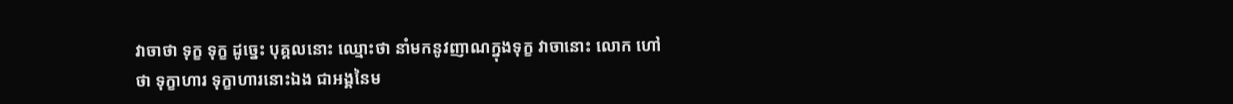វាចាថា ទុក្ខ ទុក្ខ ដូច្នេះ បុគ្គលនោះ ឈ្មោះថា នាំមកនូវញាណក្នុងទុក្ខ វាចានោះ លោក ហៅថា ទុក្ខាហារ ទុក្ខាហារនោះឯង ជាអង្គនៃម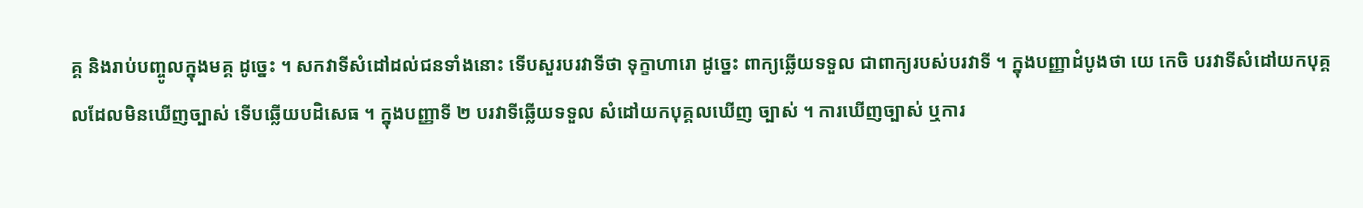គ្គ និងរាប់បញ្ចូលក្នុងមគ្គ ដូច្នេះ ។ សកវាទីសំដៅដល់ជនទាំងនោះ ទើបសួរបរវាទីថា ទុក្ខាហារោ ដូច្នេះ ពាក្យឆ្លើយទទួល ជាពាក្យរបស់បរវាទី ។ ក្នុងបញ្ញាដំបូងថា យេ កេចិ បរវាទីសំដៅយកបុគ្គលដែលមិនឃើញច្បាស់ ទើបឆ្លើយបដិសេធ ។ ក្នុងបញ្ញាទី ២ បរវាទីឆ្លើយទទួល សំដៅយកបុគ្គលឃើញ ច្បាស់ ។ ការឃើញច្បាស់ ឬការ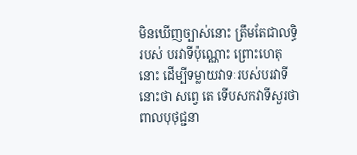មិនឃើញច្បាស់នោះ ត្រឹមតែជាលទ្ធិរបស់ បរវាទីប៉ុណ្ណោះ ព្រោះហេតុនោះ ដើម្បីទម្លាយវាទៈរបស់បរវាទីនោះថា សព្វេ តេ ទើបសកវាទីសួរថា ពាលបុថុជ្ជនា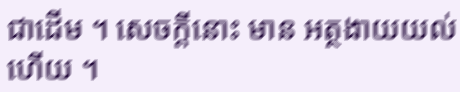ជាដើម ។ សេចក្តីនោះ មាន អត្ថងាយយល់ហើយ ។